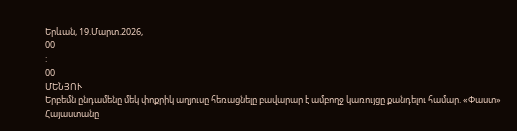Երևան, 19.Մարտ.2026,
00
:
00
ՄԵՆՅՈՒ
Երբեմն ընդամենը մեկ փոքրիկ աղյուսը հեռացնելը բավարար է ամբողջ կառույցը քանդելու համար. «Փաստ» Հայաստանը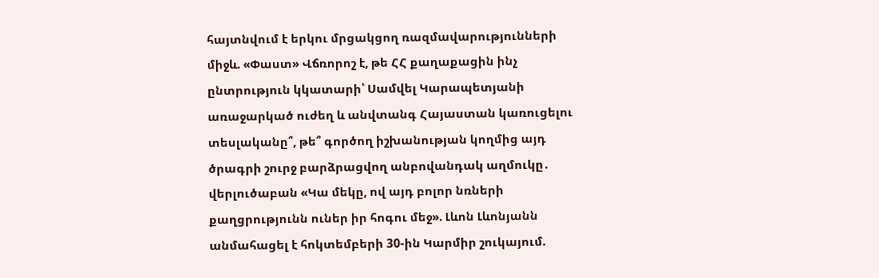հայտնվում է երկու մրցակցող ռազմավարությունների միջև. «Փաստ» Վճռորոշ է, թե ՀՀ քաղաքացին ինչ ընտրություն կկատարի՝ Սամվել Կարապետյանի առաջարկած ուժեղ և անվտանգ Հայաստան կառուցելու տեսլականը՞, թե՞ գործող իշխանության կողմից այդ ծրագրի շուրջ բարձրացվող անբովանդակ աղմուկը․ վերլուծաբան «Կա մեկը, ով այդ բոլոր նռների քաղցրությունն ուներ իր հոգու մեջ». Լևոն Լևոնյանն անմահացել է հոկտեմբերի 30-ին Կարմիր շուկայում.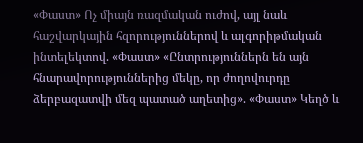«Փաստ» Ոչ միայն ռազմական ուժով, այլ նաև հաշվարկային հզորություններով և ալգորիթմական ինտելեկտով. «Փաստ» «Ընտրություններն են այն հնարավորություններից մեկը, որ ժողովուրդը ձերբազատվի մեզ պատած աղետից». «Փաստ» Կեղծ և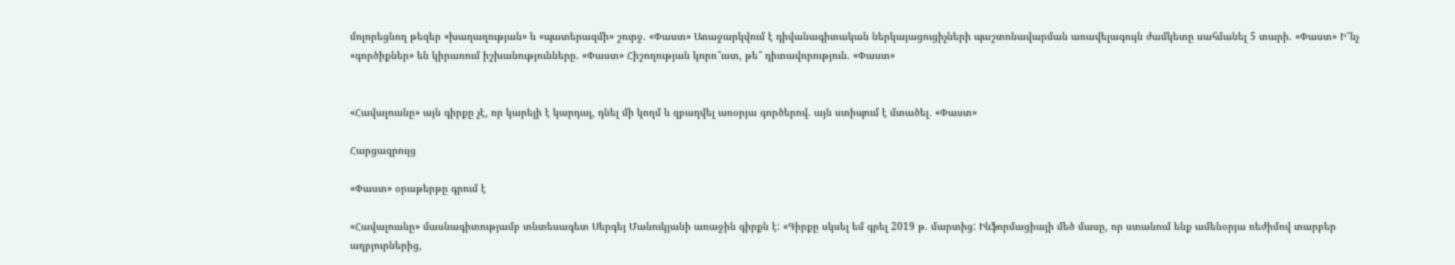մոլորեցնող թեզեր «խաղաղության» և «պատերազմի» շուրջ. «Փաստ» Առաջարկվում է դիվանագիտական ներկայացուցիչների պաշտոնավարման առավելագույն ժամկետը սահմանել 5 տարի. «Փաստ» Ի՞նչ «գործիքներ» են կիրառում իշխանությունները. «Փաստ» Հիշողության կորո՞ւստ, թե՞ դիտավորություն. «Փաստ»


«Հավալուսնը» այն գիրքը չէ, որ կարելի է կարդալ, դնել մի կողմ և զբաղվել առօրյա գործերով. այն ստիպում է մտածել․ «Փաստ»

Հարցազրույց

«Փաստ» օրաթերթը գրում է

«Հավալուսնը» մասնագիտությամբ տնտեսագետ Սերգեյ Մանուկյանի առաջին գիրքն է: «Գիրքը սկսել եմ գրել 2019 թ. մարտից: Ինֆորմացիայի մեծ մասը, որ ստանում ենք ամենօրյա ռեժիմով տարբեր աղբյուրներից,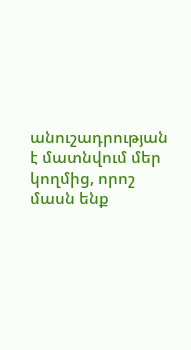անուշադրության է մատնվում մեր կողմից, որոշ մասն ենք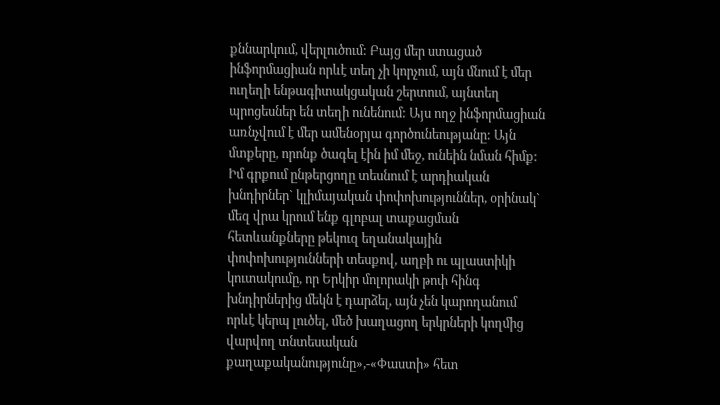քննարկում, վերլուծում: Բայց մեր ստացած ինֆորմացիան որևէ տեղ չի կորչում, այն մնում է մեր ուղեղի ենթագիտակցական շերտում, այնտեղ պրոցեսներ են տեղի ունենում: Այս ողջ ինֆորմացիան առնչվում է մեր ամենօրյա գործունեությանը: Այն մտքերը, որոնք ծագել էին իմ մեջ, ունեին նման հիմք: Իմ գրքում ընթերցողը տեսնում է արդիական խնդիրներ` կլիմայական փոփոխություններ, օրինակ` մեզ վրա կրում ենք գլոբալ տաքացման հետևանքները թեկուզ եղանակային փոփոխությունների տեսքով, աղբի ու պլաստիկի կուտակումը, որ Երկիր մոլորակի թոփ հինգ խնդիրներից մեկն է դարձել, այն չեն կարողանում որևէ կերպ լուծել, մեծ խաղացող երկրների կողմից վարվող տնտեսական քաղաքականությունը»,-«Փաստի» հետ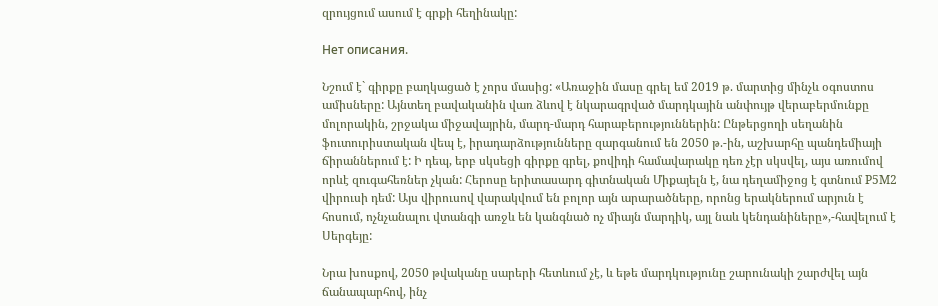զրույցում ասում է գրքի հեղինակը:

Нет описания.

Նշում է` գիրքը բաղկացած է չորս մասից: «Առաջին մասը գրել եմ 2019 թ. մարտից մինչև օգոստոս ամիսները: Այնտեղ բավականին վառ ձևով է նկարագրված մարդկային անփույթ վերաբերմունքը մոլորակին, շրջակա միջավայրին, մարդ-մարդ հարաբերություններին: Ընթերցողի սեղանին ֆուտուրիստական վեպ է, իրադարձությունները զարգանում են 2050 թ.-ին, աշխարհը պանդեմիայի ճիրաններում է: Ի դեպ, երբ սկսեցի գիրքը գրել, քովիդի համավարակը դեռ չէր սկսվել, այս առումով որևէ զուգահեռներ չկան: Հերոսը երիտասարդ գիտնական Միքայելն է, նա դեղամիջոց է գտնում P5M2 վիրուսի դեմ: Այս վիրուսով վարակվում են բոլոր այն արարածները, որոնց երակներում արյուն է հոսում, ոչնչանալու վտանգի առջև են կանգնած ոչ միայն մարդիկ, այլ նաև կենդանիները»,-հավելում է Սերգեյը:

Նրա խոսքով, 2050 թվականը սարերի հետևում չէ, և եթե մարդկությունը շարունակի շարժվել այն ճանապարհով, ինչ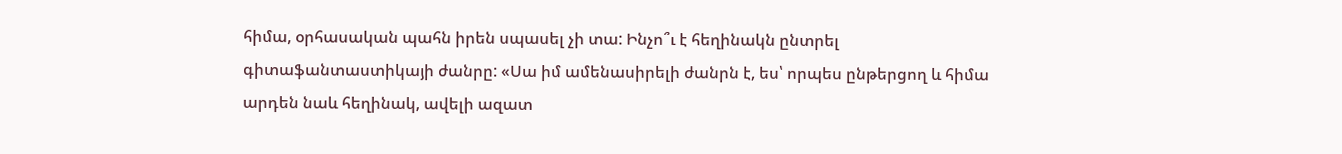հիմա, օրհասական պահն իրեն սպասել չի տա: Ինչո՞ւ է հեղինակն ընտրել գիտաֆանտաստիկայի ժանրը: «Սա իմ ամենասիրելի ժանրն է, ես՝ որպես ընթերցող և հիմա արդեն նաև հեղինակ, ավելի ազատ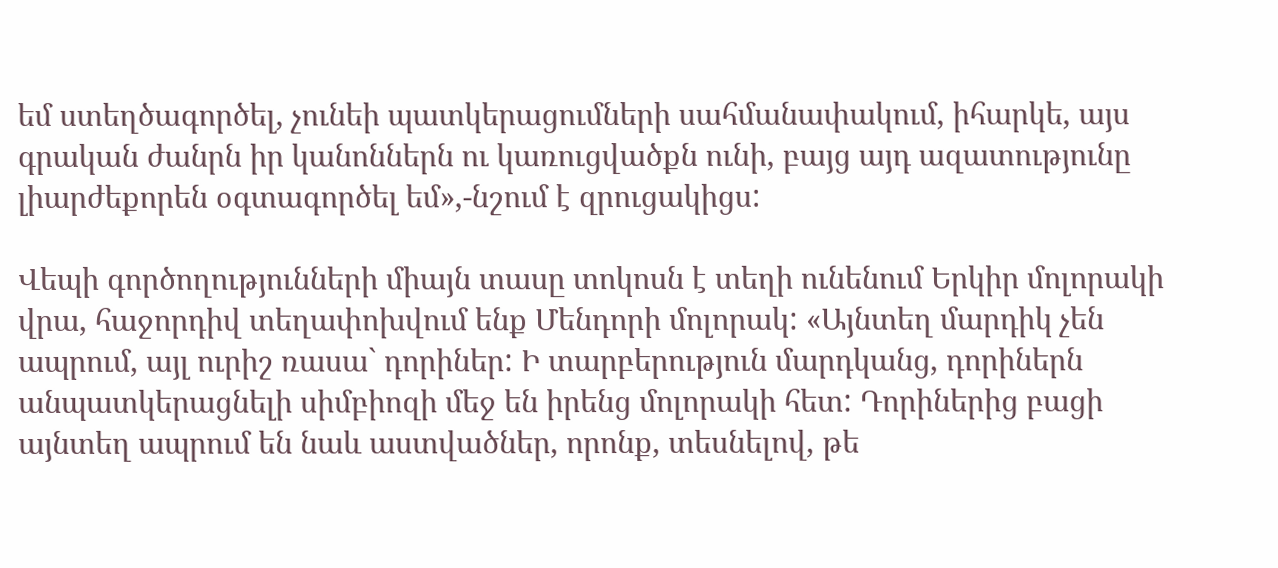եմ ստեղծագործել, չունեի պատկերացումների սահմանափակում, իհարկե, այս գրական ժանրն իր կանոններն ու կառուցվածքն ունի, բայց այդ ազատությունը լիարժեքորեն օգտագործել եմ»,-նշում է զրուցակիցս:

Վեպի գործողությունների միայն տասը տոկոսն է տեղի ունենում Երկիր մոլորակի վրա, հաջորդիվ տեղափոխվում ենք Մենդորի մոլորակ: «Այնտեղ մարդիկ չեն ապրում, այլ ուրիշ ռասա` դորիներ: Ի տարբերություն մարդկանց, դորիներն անպատկերացնելի սիմբիոզի մեջ են իրենց մոլորակի հետ: Դորիներից բացի այնտեղ ապրում են նաև աստվածներ, որոնք, տեսնելով, թե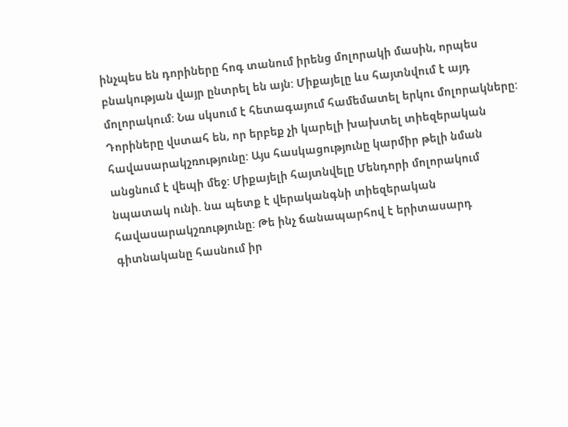ինչպես են դորիները հոգ տանում իրենց մոլորակի մասին, որպես բնակության վայր ընտրել են այն: Միքայելը ևս հայտնվում է այդ մոլորակում: Նա սկսում է հետագայում համեմատել երկու մոլորակները: Դորիները վստահ են, որ երբեք չի կարելի խախտել տիեզերական հավասարակշռությունը: Այս հասկացությունը կարմիր թելի նման անցնում է վեպի մեջ: Միքայելի հայտնվելը Մենդորի մոլորակում նպատակ ունի. նա պետք է վերականգնի տիեզերական հավասարակշռությունը: Թե ինչ ճանապարհով է երիտասարդ գիտնականը հասնում իր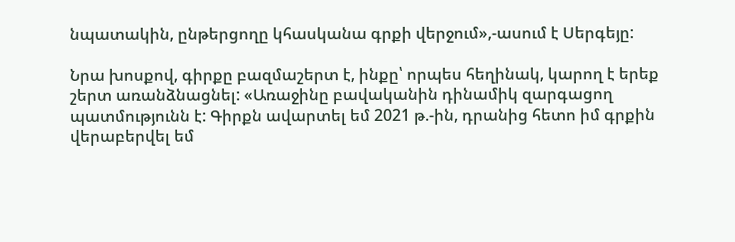նպատակին, ընթերցողը կհասկանա գրքի վերջում»,-ասում է Սերգեյը:

Նրա խոսքով, գիրքը բազմաշերտ է, ինքը՝ որպես հեղինակ, կարող է երեք շերտ առանձնացնել: «Առաջինը բավականին դինամիկ զարգացող պատմությունն է: Գիրքն ավարտել եմ 2021 թ.-ին, դրանից հետո իմ գրքին վերաբերվել եմ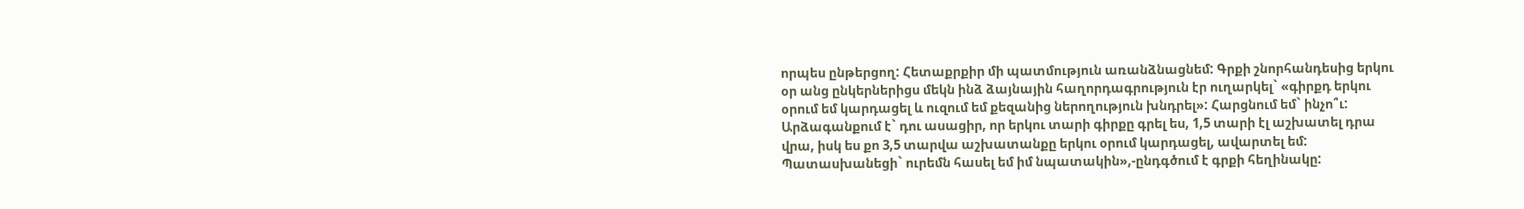որպես ընթերցող: Հետաքրքիր մի պատմություն առանձնացնեմ: Գրքի շնորհանդեսից երկու օր անց ընկերներիցս մեկն ինձ ձայնային հաղորդագրություն էր ուղարկել` «գիրքդ երկու օրում եմ կարդացել և ուզում եմ քեզանից ներողություն խնդրել»: Հարցնում եմ` ինչո՞ւ: Արձագանքում է` դու ասացիր, որ երկու տարի գիրքը գրել ես, 1,5 տարի էլ աշխատել դրա վրա, իսկ ես քո 3,5 տարվա աշխատանքը երկու օրում կարդացել, ավարտել եմ: Պատասխանեցի` ուրեմն հասել եմ իմ նպատակին»,-ընդգծում է գրքի հեղինակը: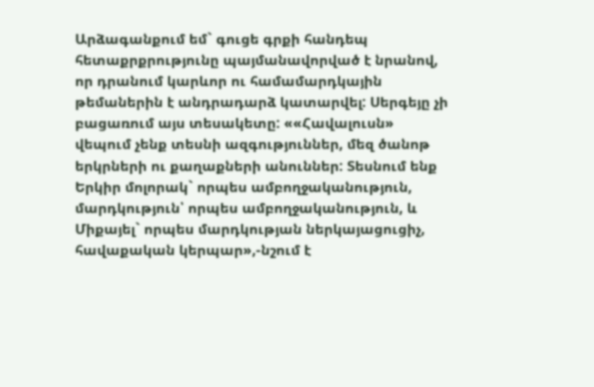Արձագանքում եմ` գուցե գրքի հանդեպ հետաքրքրությունը պայմանավորված է նրանով, որ դրանում կարևոր ու համամարդկային թեմաներին է անդրադարձ կատարվել: Սերգեյը չի բացառում այս տեսակետը: ««Հավալուսն» վեպում չենք տեսնի ազգություններ, մեզ ծանոթ երկրների ու քաղաքների անուններ: Տեսնում ենք Երկիր մոլորակ` որպես ամբողջականություն, մարդկություն՝ որպես ամբողջականություն, և Միքայել` որպես մարդկության ներկայացուցիչ, հավաքական կերպար»,-նշում է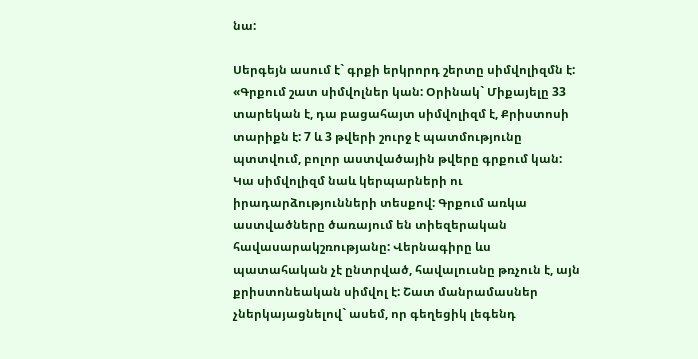նա:

Սերգեյն ասում է` գրքի երկրորդ շերտը սիմվոլիզմն է: «Գրքում շատ սիմվոլներ կան: Օրինակ` Միքայելը 33 տարեկան է, դա բացահայտ սիմվոլիզմ է, Քրիստոսի տարիքն է: 7 և 3 թվերի շուրջ է պատմությունը պտտվում, բոլոր աստվածային թվերը գրքում կան: Կա սիմվոլիզմ նաև կերպարների ու իրադարձությունների տեսքով: Գրքում առկա աստվածները ծառայում են տիեզերական հավասարակշռությանը: Վերնագիրը ևս պատահական չէ ընտրված, հավալուսնը թռչուն է, այն քրիստոնեական սիմվոլ է: Շատ մանրամասներ չներկայացնելով` ասեմ, որ գեղեցիկ լեգենդ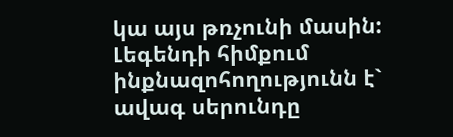կա այս թռչունի մասին: Լեգենդի հիմքում ինքնազոհողությունն է` ավագ սերունդը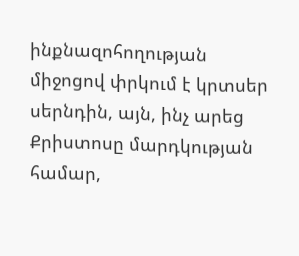ինքնազոհողության միջոցով փրկում է կրտսեր սերնդին, այն, ինչ արեց Քրիստոսը մարդկության համար,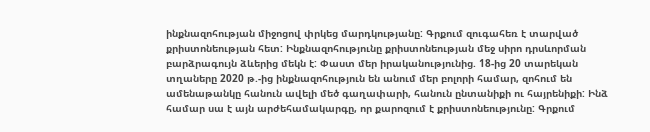ինքնազոհության միջոցով փրկեց մարդկությանը: Գրքում զուգահեռ է տարված քրիստոնեության հետ: Ինքնազոհությունը քրիստոնեության մեջ սիրո դրսևորման բարձրագույն ձևերից մեկն է: Փաստ մեր իրականությունից. 18-ից 20 տարեկան տղաները 2020 թ.-ից ինքնազոհություն են անում մեր բոլորի համար, զոհում են ամենաթանկը հանուն ավելի մեծ գաղափարի, հանուն ընտանիքի ու հայրենիքի: Ինձ համար սա է այն արժեհամակարգը, որ քարոզում է քրիստոնեությունը: Գրքում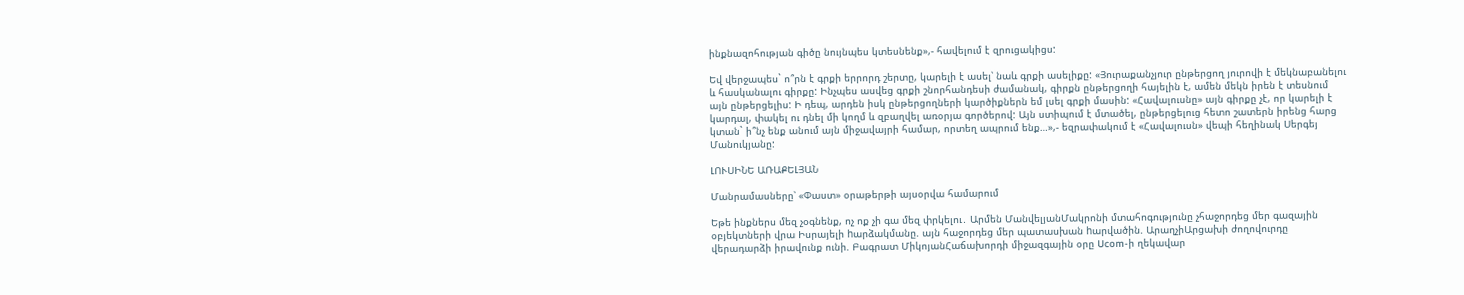ինքնազոհության գիծը նույնպես կտեսնենք»,- հավելում է զրուցակիցս:

Եվ վերջապես` ո՞րն է գրքի երրորդ շերտը, կարելի է ասել՝ նաև գրքի ասելիքը: «Յուրաքանչյուր ընթերցող յուրովի է մեկնաբանելու և հասկանալու գիրքը: Ինչպես ասվեց գրքի շնորհանդեսի ժամանակ, գիրքն ընթերցողի հայելին է, ամեն մեկն իրեն է տեսնում այն ընթերցելիս: Ի դեպ, արդեն իսկ ընթերցողների կարծիքներն եմ լսել գրքի մասին: «Հավալուսնը» այն գիրքը չէ, որ կարելի է կարդալ, փակել ու դնել մի կողմ և զբաղվել առօրյա գործերով: Այն ստիպում է մտածել, ընթերցելուց հետո շատերն իրենց հարց կտան` ի՞նչ ենք անում այն միջավայրի համար, որտեղ ապրում ենք…»,- եզրափակում է «Հավալուսն» վեպի հեղինակ Սերգեյ Մանուկյանը:

ԼՈՒՍԻՆԵ ԱՌԱՔԵԼՅԱՆ

Մանրամասները՝ «Փաստ» օրաթերթի այսօրվա համարում

Եթե ինքներս մեզ չօգնենք, ոչ ոք չի գա մեզ փրկելու․ Արմեն ՄանվելյանՄակրոնի մտահոգությունը չհաջորդեց մեր գազային օբյեկտների վրա Իսրայելի hարձակմանը. այն հաջորդեց մեր պատասխան hարվածին. ԱրաղչիԱրցախի ժողովուրդը վերադարձի իրավունք ունի. Բագրատ ՄիկոյանՀաճախորդի միջազգային օրը Ucom-ի ղեկավար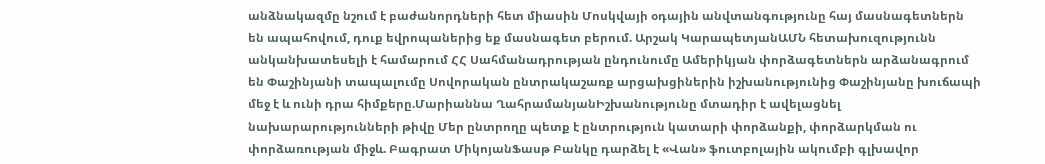անձնակազմը նշում է բաժանորդների հետ միասին Մոսկվայի օդային անվտանգությունը հայ մասնագետներն են ապահովում, դուք եվրոպաներից եք մասնագետ բերում. Արշակ ԿարապետյանԱՄՆ հետախուզությունն անկանխատեսելի է համարում ՀՀ Սահմանադրության ընդունումը Ամերիկյան փորձագետներն արձանագրում են Փաշինյանի տապալումը Սովորական ընտրակաշառք արցախցիներին իշխանությունից Փաշինյանը խուճապի մեջ է և ունի դրա հիմքերը.Մարիաննա ՂահրամանյանԻշխանությունը մտադիր է ավելացնել նախարարությունների թիվը Մեր ընտրողը պետք է ընտրություն կատարի փորձանքի, փորձարկման ու փորձառության միջև. Բագրատ ՄիկոյանՖասթ Բանկը դարձել է «Վան» ֆուտբոլային ակումբի գլխավոր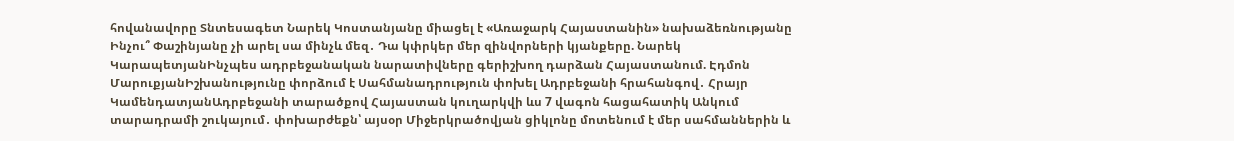հովանավորը Տնտեսագետ Նարեկ Կոստանյանը միացել է «Առաջարկ Հայաստանին» նախաձեռնությանը Ինչու՞ Փաշինյանը չի արել սա մինչև մեզ․ Դա կփրկեր մեր զինվորների կյանքերը. Նարեկ ԿարապետյանԻնչպես ադրբեջանական նարատիվները գերիշխող դարձան Հայաստանում. Էդմոն ՄարուքյանԻշխանությունը փորձում է Սահմանադրություն փոխել Ադրբեջանի հրահանգով․ Հրայր ԿամենդատյանԱդրբեջանի տարածքով Հայաստան կուղարկվի ևս 7 վագոն հացահատիկ Անկում տարադրամի շուկայում․ փոխարժեքն՝ այսօր Միջերկրածովյան ցիկլոնը մոտենում է մեր սահմաններին և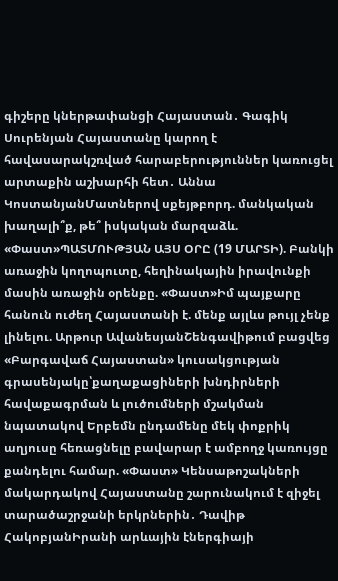գիշերը կներթափանցի Հայաստան․ Գագիկ Սուրենյան Հայաստանը կարող է հավասարակշռված հարաբերություններ կառուցել արտաքին աշխարհի հետ․ Աննա ԿոստանյանՄատներով սքեյթբորդ. մանկական խաղալի՞ք, թե՞ իսկական մարզաձև. «Փաստ»ՊԱՏՄՈՒԹՅԱՆ ԱՅՍ ՕՐԸ (19 ՄԱՐՏԻ). Բանկի առաջին կողոպուտը, հեղինակային իրավունքի մասին առաջին օրենքը. «Փաստ»Իմ պայքարը հանուն ուժեղ Հայաստանի է. մենք այլևս թույլ չենք լինելու. Արթուր ԱվանեսյանՇենգավիթում բացվեց «Բարգավաճ Հայաստան» կուսակցության գրասենյակը՝քաղաքացիների խնդիրների հավաքագրման և լուծումների մշակման նպատակով Երբեմն ընդամենը մեկ փոքրիկ աղյուսը հեռացնելը բավարար է ամբողջ կառույցը քանդելու համար. «Փաստ» Կենսաթոշակների մակարդակով Հայաստանը շարունակում է զիջել տարածաշրջանի երկրներին․ Դավիթ ՀակոբյանԻրանի արևային էներգիայի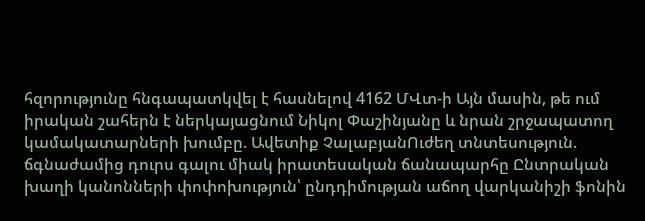հզորությունը հնգապատկվել է հասնելով 4162 ՄՎտ-ի Այն մասին, թե ում իրական շահերն է ներկայացնում Նիկոլ Փաշինյանը և նրան շրջապատող կամակատարների խումբը. Ավետիք ՉալաբյանՈւժեղ տնտեսություն. ճգնաժամից դուրս գալու միակ իրատեսական ճանապարհը Ընտրական խաղի կանոնների փոփոխություն՝ ընդդիմության աճող վարկանիշի ֆոնին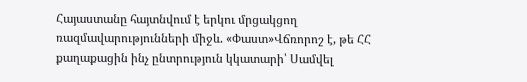Հայաստանը հայտնվում է երկու մրցակցող ռազմավարությունների միջև. «Փաստ»Վճռորոշ է, թե ՀՀ քաղաքացին ինչ ընտրություն կկատարի՝ Սամվել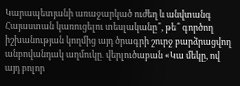Կարապետյանի առաջարկած ուժեղ և անվտանգ Հայաստան կառուցելու տեսլականը՞, թե՞ գործող իշխանության կողմից այդ ծրագրի շուրջ բարձրացվող անբովանդակ աղմուկը․ վերլուծաբան «Կա մեկը, ով այդ բոլոր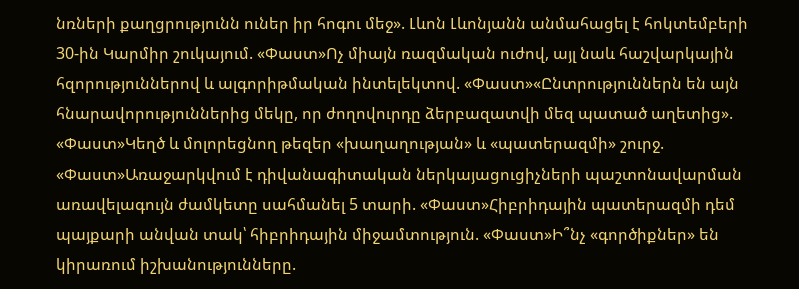նռների քաղցրությունն ուներ իր հոգու մեջ». Լևոն Լևոնյանն անմահացել է հոկտեմբերի 30-ին Կարմիր շուկայում. «Փաստ»Ոչ միայն ռազմական ուժով, այլ նաև հաշվարկային հզորություններով և ալգորիթմական ինտելեկտով. «Փաստ»«Ընտրություններն են այն հնարավորություններից մեկը, որ ժողովուրդը ձերբազատվի մեզ պատած աղետից». «Փաստ»Կեղծ և մոլորեցնող թեզեր «խաղաղության» և «պատերազմի» շուրջ. «Փաստ»Առաջարկվում է դիվանագիտական ներկայացուցիչների պաշտոնավարման առավելագույն ժամկետը սահմանել 5 տարի. «Փաստ»Հիբրիդային պատերազմի դեմ պայքարի անվան տակ՝ հիբրիդային միջամտություն. «Փաստ»Ի՞նչ «գործիքներ» են կիրառում իշխանությունները.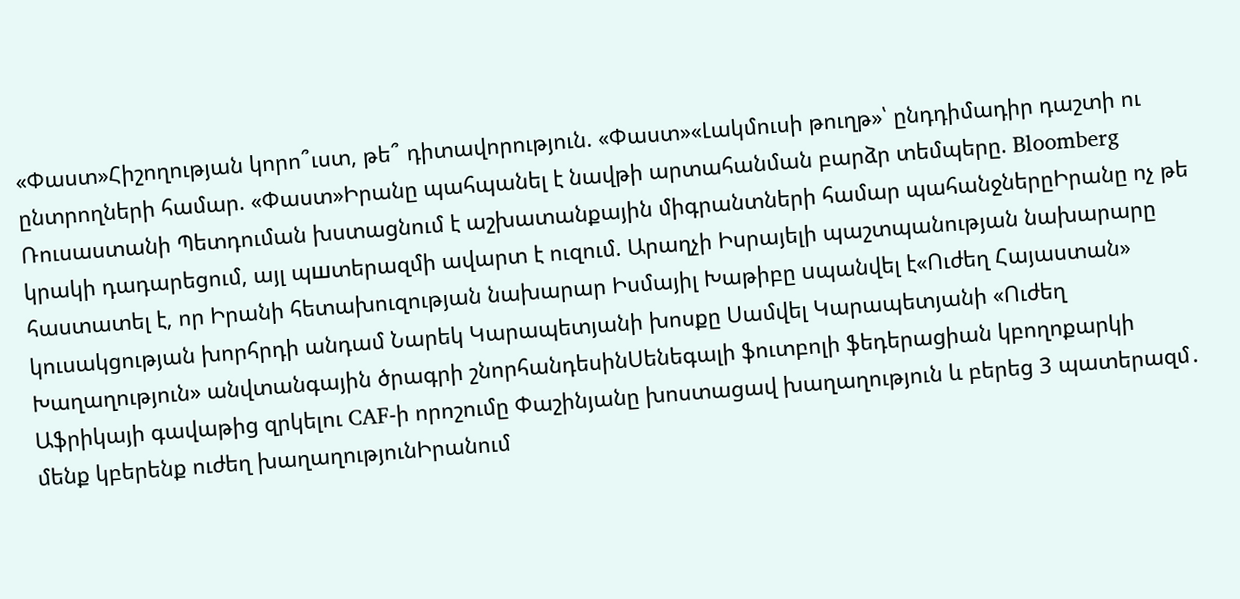«Փաստ»Հիշողության կորո՞ւստ, թե՞ դիտավորություն. «Փաստ»«Լակմուսի թուղթ»՝ ընդդիմադիր դաշտի ու ընտրողների համար. «Փաստ»Իրանը պահպանել է նավթի արտահանման բարձր տեմպերը. Bloomberg Ռուսաստանի Պետդուման խստացնում է աշխատանքային միգրանտների համար պահանջներըԻրանը ոչ թե կրակի դադարեցում, այլ պшտերազմի ավարտ է ուզում. Արաղչի Իսրայելի պաշտպանության նախարարը հաստատել է, որ Իրանի հետախուզության նախարար Իսմայիլ Խաթիբը uպանվել է«Ուժեղ Հայաստան» կուսակցության խորհրդի անդամ Նարեկ Կարապետյանի խոսքը Սամվել Կարապետյանի «Ուժեղ Խաղաղություն» անվտանգային ծրագրի շնորհանդեսինՍենեգալի ֆուտբոլի ֆեդերացիան կբողոքարկի Աֆրիկայի գավաթից զրկելու CAF-ի որոշումը Փաշինյանը խոստացավ խաղաղություն և բերեց 3 պատերազմ․ մենք կբերենք ուժեղ խաղաղությունԻրանում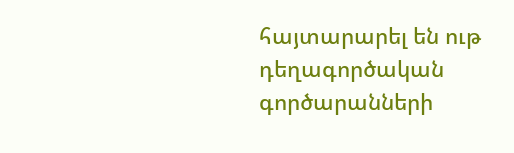հայտարարել են ութ դեղագործական գործարանների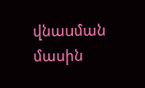վնաuման մասին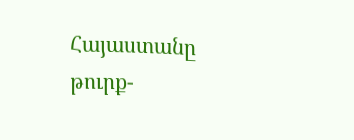Հայաստանը թուրք-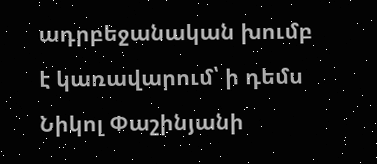ադրբեջանական խումբ է կառավարում՝ ի դեմս Նիկոլ Փաշինյանի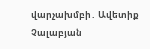վարչախմբի․ Ավետիք Չալաբյան